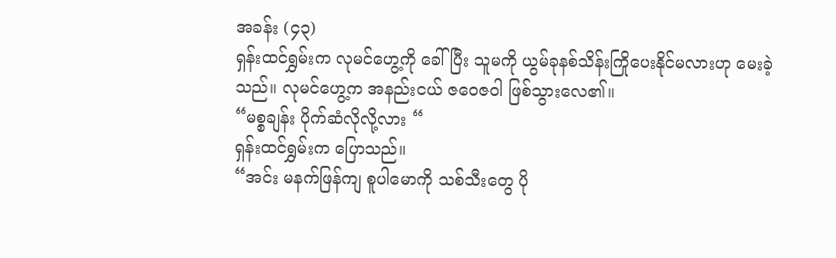အခန်း (၄၃)
ရှန်းထင်ရွှမ်းက လုမင်ဟွေ့ကို ခေါ်ပြီး သူမကို ယွမ်ခုနစ်သိန်းကြိုပေးနိုင်မလားဟု မေးခဲ့သည်။ လုမင်ဟွေ့က အနည်းငယ် ဇဝေဇဝါ ဖြစ်သွားလေ၏။
“မစ္စချန်း ပိုက်ဆံလိုလို့လား “
ရှန်းထင်ရွှမ်းက ပြောသည်။
“အင်း မနက်ဖြန်ကျ စူပါမောကို သစ်သီးတွေ ပို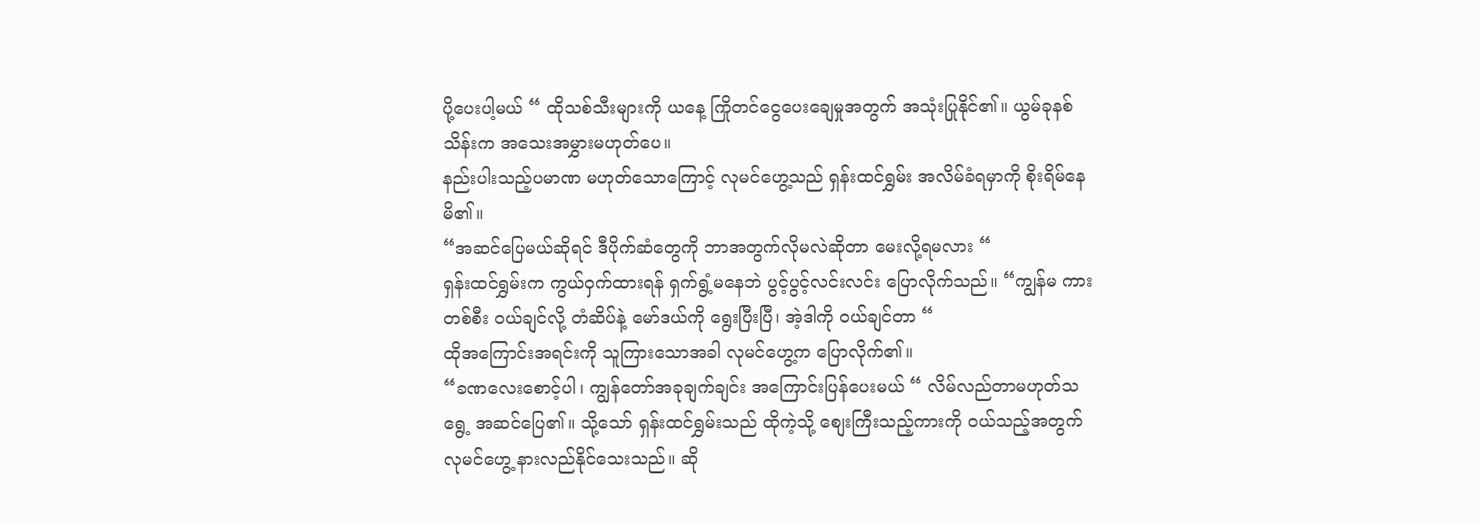ပို့ပေးပါ့မယ် “ ထိုသစ်သီးများကို ယနေ့ ကြိုတင်ငွေပေးချေမှုအတွက် အသုံးပြုနိုင်၏။ ယွမ်ခုနစ်သိန်းက အသေးအမွှားမဟုတ်ပေ။
နည်းပါးသည့်ပမာဏ မဟုတ်သောကြောင့် လုမင်ဟွေ့သည် ရှန်းထင်ရွှမ်း အလိမ်ခံရမှာကို စိုးရိမ်နေမိ၏။
“အဆင်ပြေမယ်ဆိုရင် ဒီပိုက်ဆံတွေကို ဘာအတွက်လိုမလဲဆိုတာ မေးလို့ရမလား “
ရှန်းထင်ရွှမ်းက ကွယ်ဝှက်ထားရန် ရှက်ရွံ့မနေဘဲ ပွင့်ပွင့်လင်းလင်း ပြောလိုက်သည်။ “ကျွန်မ ကားတစ်စီး ဝယ်ချင်လို့ တံဆိပ်နဲ့ မော်ဒယ်ကို ရွေးပြီးပြီ၊ အဲ့ဒါကို ဝယ်ချင်တာ “
ထိုအကြောင်းအရင်းကို သူကြားသောအခါ လုမင်ဟွေ့က ပြောလိုက်၏။
“ခဏလေးစောင့်ပါ၊ ကျွန်တော်အခုချက်ချင်း အကြောင်းပြန်ပေးမယ် “ လိမ်လည်တာမဟုတ်သရွေ့ အဆင်ပြေ၏။ သို့သော် ရှန်းထင်ရွှမ်းသည် ထိုကဲ့သို့ စျေးကြီးသည့်ကားကို ဝယ်သည့်အတွက် လုမင်ဟွေ့ နားလည်နိုင်သေးသည်။ ဆို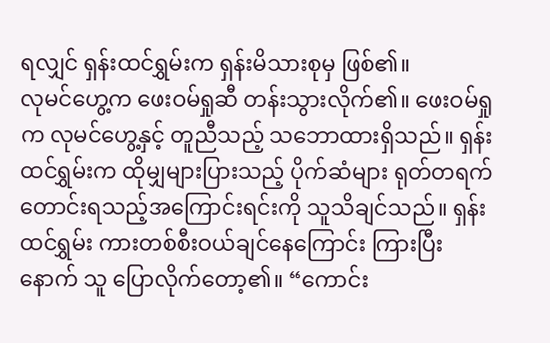ရလျှင် ရှန်းထင်ရွှမ်းက ရှန်းမိသားစုမှ ဖြစ်၏။
လုမင်ဟွေ့က ဖေးဝမ်ရှုဆီ တန်းသွားလိုက်၏။ ဖေးဝမ်ရှုက လုမင်ဟွေ့နှင့် တူညီသည့် သဘောထားရှိသည်။ ရှန်းထင်ရွှမ်းက ထိုမျှများပြားသည့် ပိုက်ဆံများ ရုတ်တရက် တောင်းရသည့်အကြောင်းရင်းကို သူသိချင်သည်။ ရှန်းထင်ရွှမ်း ကားတစ်စီးဝယ်ချင်နေကြောင်း ကြားပြီးနောက် သူ ပြောလိုက်တော့၏။ “ကောင်း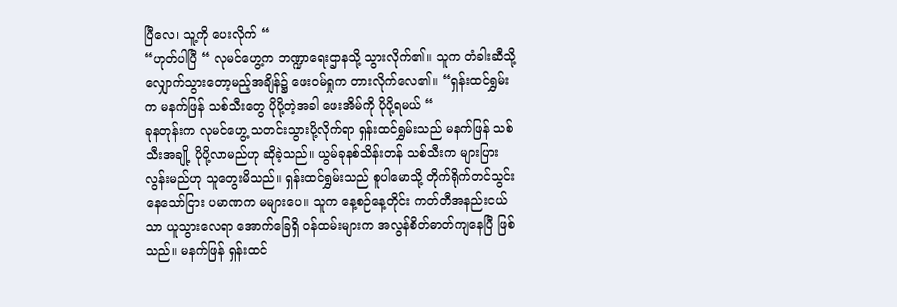ပြီလေ၊ သူ့ကို ပေးလိုက် “
“ဟုတ်ပါပြီ “ လုမင်ဟွေ့က ဘဏ္ဍာရေးဌာနသို့ သွားလိုက်၏။ သူက တံခါးဆီသို့ လျှောက်သွားတော့မည့်အချိန်၌ ဖေးဝမ်ရှုက တားလိုက်လေ၏။ “ရှန်းထင်ရွှမ်းက မနက်ဖြန် သစ်သီးတွေ ပိုပို့တဲ့အခါ ဖေးအိမ်ကို ပိုပို့ရမယ် “
ခုနတုန်းက လုမင်ဟွေ့ သတင်းသွားပို့လိုက်ရာ ရှန်းထင်ရွှမ်းသည် မနက်ဖြန် သစ်သီးအချို့ ပိုပို့လာမည်ဟု ဆိုခဲ့သည်။ ယွမ်ခုနစ်သိန်းတန် သစ်သီးက များပြားလွန်းမည်ဟု သူတွေးမိသည်။ ရှန်းထင်ရွှမ်းသည် စူပါမောသို့ တိုက်ရိုက်တင်သွင်းနေသော်ငြား ပမာဏက မများပေ။ သူက နေ့စဉ်နေ့တိုင်း ကတ်တီအနည်းငယ်သာ ယူသွားလေရာ အောက်ခြေရှိ ဝန်ထမ်းများက အလွန်စိတ်ဓာတ်ကျနေပြီ ဖြစ်သည်။ မနက်ဖြန် ရှန်းထင်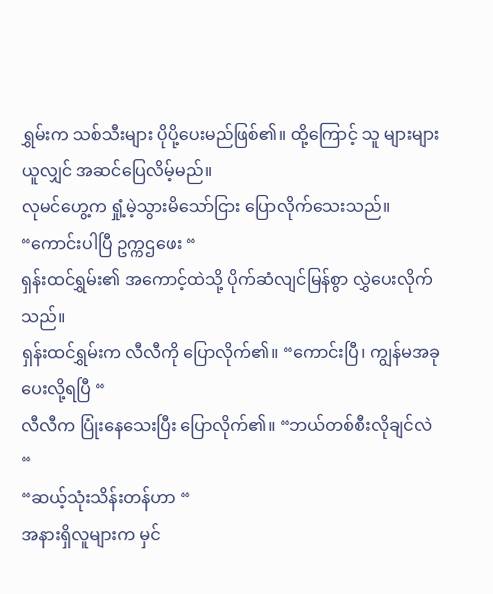ရွှမ်းက သစ်သီးများ ပိုပို့ပေးမည်ဖြစ်၏။ ထို့ကြောင့် သူ များများယူလျှင် အဆင်ပြေလိမ့်မည်။
လုမင်ဟွေ့က ရှုံ့မဲ့သွားမိသော်ငြား ပြောလိုက်သေးသည်။ “ကောင်းပါပြီ ဥက္ကဌဖေး “
ရှန်းထင်ရွှမ်း၏ အကောင့်ထဲသို့ ပိုက်ဆံလျင်မြန်စွာ လွှဲပေးလိုက်သည်။
ရှန်းထင်ရွှမ်းက လီလီကို ပြောလိုက်၏။ “ကောင်းပြီ၊ ကျွန်မအခုပေးလို့ရပြီ “
လီလီက ပြုံးနေသေးပြီး ပြောလိုက်၏။ “ဘယ်တစ်စီးလိုချင်လဲ “
“ဆယ့်သုံးသိန်းတန်ဟာ “
အနားရှိလူများက မှင်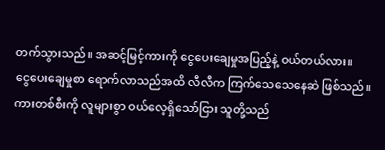တက်သွားသည်။ အဆင့်မြင့်ကားကို ငွေပေးချေမှုအပြည့်နဲ့ ဝယ်တယ်လား။
ငွေပေးချေမှုစာ ရောက်လာသည်အထိ လီလီက ကြက်သေသေနေဆဲ ဖြစ်သည်။ ကားတစ်စီးကို လူများစွာ ဝယ်လေ့ရှိသော်ငြား သူတို့သည်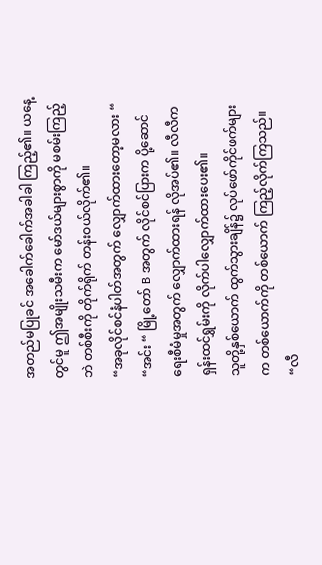အတည်မပြုခင် အခေါက်ခေါက်အခါခါ ကြည့်၏။ ယနေ့တွင်မူ ဤအမျိုးသမီးက မော်ဒယ်များစွာကို မစမ်းကြည့်ဘဲ တစ်စီးကို တိုက်ရိုက် တန်းဝယ်လိုက်၏။
“အခုလိုင်စင်နံပါတ်အတွက် လျှောက်ထားတော့မလား “
“အင်း “ မြို့တော် B အတွက် လိုင်စင်ပြားက ပို့ဆောင်ရေးစီမံမှုအတွက် လျှောက်ထားရန် လိုအပ်၏။ လီလီက ရှန်းထင်ရွှမ်းကို လိုက်ပါလျှောက်ထားပေး၏။
သူတို့နှစ်ယောက် ထွက်သွားချိန်၌ လုပ်ဖော်ကိုင်ဖက်များက တစ်ယောက်ကို တစ်ယောက် ကြည့်လိုက်ကြသည်။ “လီ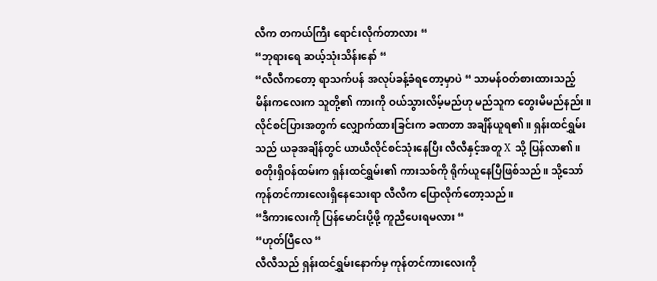လီက တကယ်ကြီး ရောင်းလိုက်တာလား “
“ဘုရားရေ ဆယ့်သုံးသိန်းနော် “
“လီလီကတော့ ရာသက်ပန် အလုပ်ခန့်ခံရတော့မှာပဲ “ သာမန်ဝတ်စားထားသည့် မိန်းကလေးက သူတို့၏ ကားကို ဝယ်သွားလိမ့်မည်ဟု မည်သူက တွေးမိမည်နည်း။
လိုင်စင်ပြားအတွက် လျှောက်ထားခြင်းက ခဏတာ အချိန်ယူရ၏။ ရှန်းထင်ရွှမ်းသည် ယခုအချိန်တွင် ယာယီလိုင်စင်သုံးနေပြီး လီလီနှင့်အတူ X သို့ ပြန်လာ၏။
စတိုးရှိဝန်ထမ်းက ရှန်းထင်ရွှမ်း၏ ကားသစ်ကို ရိုက်ယူနေပြီဖြစ်သည်။ သို့သော် ကုန်တင်ကားလေးရှိနေသေးရာ လီလီက ပြောလိုက်တော့သည်။
“ဒီကားလေးကို ပြန်မောင်းပို့ဖို့ ကူညီပေးရမလား “
“ဟုတ်ပြီလေ “
လီလီသည် ရှန်းထင်ရွှမ်းနောက်မှ ကုန်တင်ကားလေးကို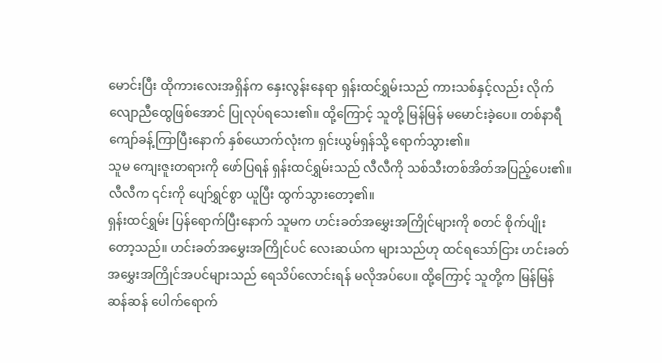မောင်းပြီး ထိုကားလေးအရှိန်က နှေးလွန်းနေရာ ရှန်းထင်ရွှမ်းသည် ကားသစ်နှင့်လည်း လိုက်လျောညီထွေဖြစ်အောင် ပြုလုပ်ရသေး၏။ ထို့ကြောင့် သူတို့ မြန်မြန် မမောင်းခဲ့ပေ။ တစ်နာရီကျော်ခန့်ကြာပြီးနောက် နှစ်ယောက်လုံးက ရှင်းယွမ်ရှန်သို့ ရောက်သွား၏။
သူမ ကျေးဇူးတရားကို ဖော်ပြရန် ရှန်းထင်ရွှမ်းသည် လီလီကို သစ်သီးတစ်အိတ်အပြည့်ပေး၏။ လီလီက ၎င်းကို ပျော်ရွှင်စွာ ယူပြီး ထွက်သွားတော့၏။
ရှန်းထင်ရွှမ်း ပြန်ရောက်ပြီးနောက် သူမက ဟင်းခတ်အမွှေးအကြိုင်များကို စတင် စိုက်ပျိုးတော့သည်။ ဟင်းခတ်အမွှေးအကြိုင်ပင် လေးဆယ်က များသည်ဟု ထင်ရသော်ငြား ဟင်းခတ်အမွှေးအကြိုင်အပင်များသည် ရေသိပ်လောင်းရန် မလိုအပ်ပေ။ ထို့ကြောင့် သူတို့က မြန်မြန်ဆန်ဆန် ပေါက်ရောက်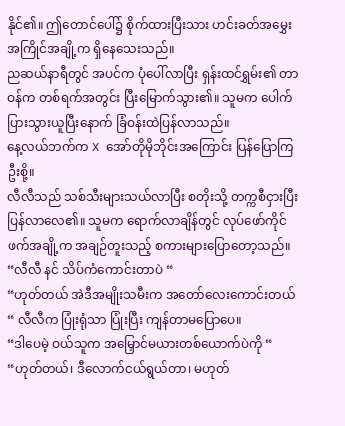နိုင်၏။ ဤတောင်ပေါ်၌ စိုက်ထားပြီးသား ဟင်းခတ်အမွှေးအကြိုင်အချို့က ရှိနေသေးသည်။
ညဆယ်နာရီတွင် အပင်က ပုံပေါ်လာပြီး ရှန်းထင်ရွှမ်း၏ တာဝန်က တစ်ရက်အတွင်း ပြီးမြောက်သွား၏။ သူမက ပေါက်ပြားသွားယူပြီးနောက် ခြံဝန်းထဲပြန်လာသည်။
နေ့လယ်ဘက်က X အော်တိုမိုဘိုင်းအကြောင်း ပြန်ပြောကြဦးစို့။
လီလီသည် သစ်သီးများသယ်လာပြီး စတိုးသို့ တက္ကစီငှားပြီးပြန်လာလေ၏။ သူမက ရောက်လာချိန်တွင် လုပ်ဖော်ကိုင်ဖက်အချို့က အချဉ်တူးသည့် စကားများပြောတော့သည်။
“လီလီ နင် သိပ်ကံကောင်းတာပဲ “
“ဟုတ်တယ် အဲဒီအမျိုးသမီးက အတော်လေးကောင်းတယ် “ လီလီက ပြုံးရုံသာ ပြုံးပြီး ကျန်တာမပြောပေ။
“ဒါပေမဲ့ ဝယ်သူက အမြှောင်မယားတစ်ယောက်ပဲကို “
“ဟုတ်တယ်၊ ဒီလောက်ငယ်ရွယ်တာ၊ မဟုတ်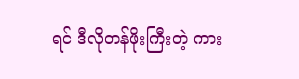ရင် ဒီလိုတန်ဖိုးကြီးတဲ့ ကား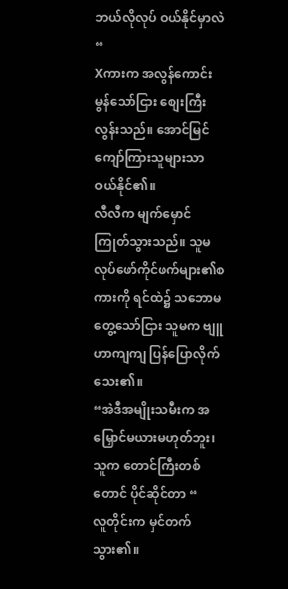ဘယ်လိုလုပ် ဝယ်နိုင်မှာလဲ “
Xကားက အလွန်ကောင်းမွန်သော်ငြား စျေးကြီးလွန်းသည်။ အောင်မြင်ကျော်ကြားသူများသာ ဝယ်နိုင်၏။
လီလီက မျက်မှောင်ကြုတ်သွားသည်။ သူမလုပ်ဖော်ကိုင်ဖက်များ၏စကားကို ရင်ထဲ၌ သဘောမတွေ့သော်ငြား သူမက ဗျူဟာကျကျ ပြန်ပြောလိုက်သေး၏။
“အဲဒီအမျိုးသမီးက အမြှောင်မယားမဟုတ်ဘူး၊ သူက တောင်ကြီးတစ်တောင် ပိုင်ဆိုင်တာ “
လူတိုင်းက မှင်တက်သွား၏။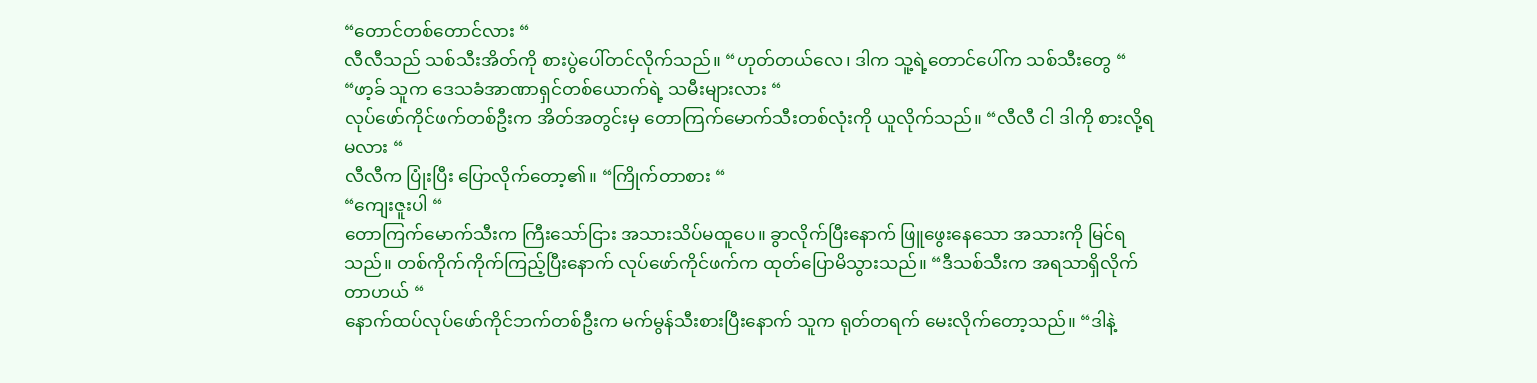“တောင်တစ်တောင်လား “
လီလီသည် သစ်သီးအိတ်ကို စားပွဲပေါ်တင်လိုက်သည်။ “ဟုတ်တယ်လေ၊ ဒါက သူ့ရဲ့တောင်ပေါ်က သစ်သီးတွေ “
“ဖာ့ခ် သူက ဒေသခံအာဏာရှင်တစ်ယောက်ရဲ့ သမီးများလား “
လုပ်ဖော်ကိုင်ဖက်တစ်ဦးက အိတ်အတွင်းမှ တောကြက်မောက်သီးတစ်လုံးကို ယူလိုက်သည်။ “လီလီ ငါ ဒါကို စားလို့ရမလား “
လီလီက ပြုံးပြီး ပြောလိုက်တော့၏။ “ကြိုက်တာစား “
“ကျေးဇူးပါ “
တောကြက်မောက်သီးက ကြီးသော်ငြား အသားသိပ်မထူပေ။ ခွာလိုက်ပြီးနောက် ဖြူဖွေးနေသော အသားကို မြင်ရသည်။ တစ်ကိုက်ကိုက်ကြည့်ပြီးနောက် လုပ်ဖော်ကိုင်ဖက်က ထုတ်ပြောမိသွားသည်။ “ဒီသစ်သီးက အရသာရှိလိုက်တာဟယ် “
နောက်ထပ်လုပ်ဖော်ကိုင်ဘက်တစ်ဦးက မက်မွန်သီးစားပြီးနောက် သူက ရုတ်တရက် မေးလိုက်တော့သည်။ “ဒါနဲ့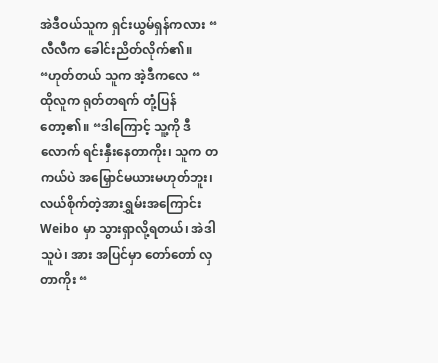အဲဒီဝယ်သူက ရှင်းယွမ်ရှန်ကလား “
လီလီက ခေါင်းညိတ်လိုက်၏။ “ဟုတ်တယ် သူက အဲ့ဒီကလေ “
ထိုလူက ရုတ်တရက် တုံ့ပြန်တော့၏။ “ဒါကြောင့် သူ့ကို ဒီလောက် ရင်းနှီးနေတာကိုး၊ သူက တကယ်ပဲ အမြှောင်မယားမဟုတ်ဘူး၊ လယ်စိုက်တဲ့အားရွှမ်းအကြောင်း Weibo မှာ သွားရှာလို့ရတယ်၊ အဲဒါ သူပဲ၊ အား အပြင်မှာ တော်တော် လှတာကိုး “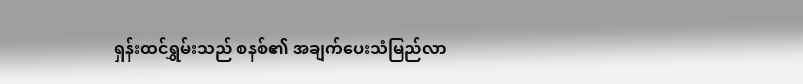ရှန်းထင်ရွှမ်းသည် စနစ်၏ အချက်ပေးသံမြည်လာ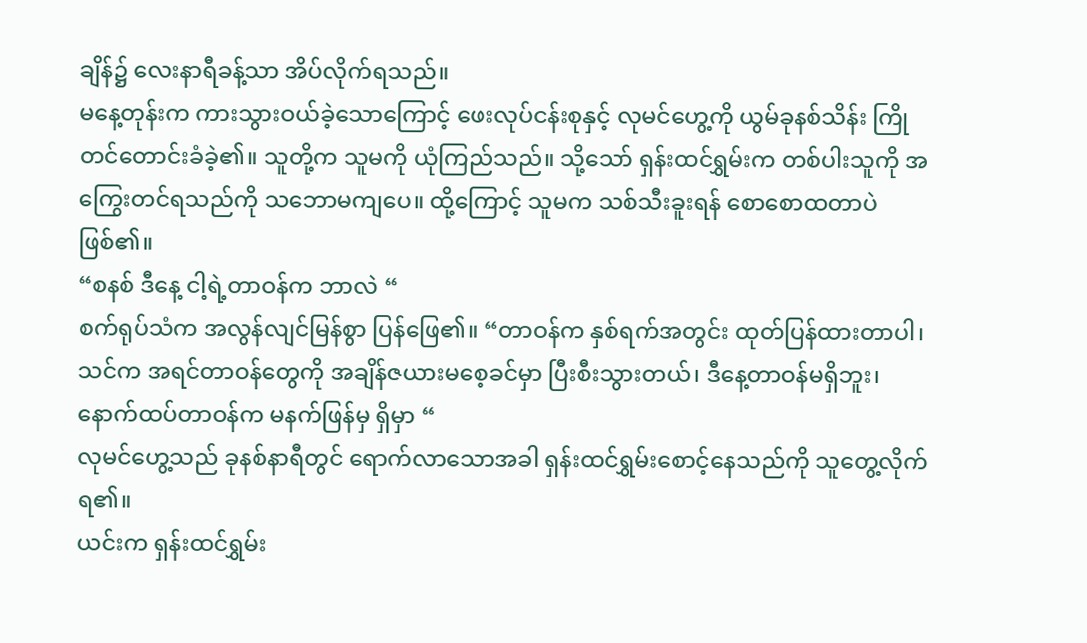ချိန်၌ လေးနာရီခန့်သာ အိပ်လိုက်ရသည်။
မနေ့တုန်းက ကားသွားဝယ်ခဲ့သောကြောင့် ဖေးလုပ်ငန်းစုနှင့် လုမင်ဟွေ့ကို ယွမ်ခုနစ်သိန်း ကြိုတင်တောင်းခံခဲ့၏။ သူတို့က သူမကို ယုံကြည်သည်။ သို့သော် ရှန်းထင်ရွှမ်းက တစ်ပါးသူကို အကြွေးတင်ရသည်ကို သဘောမကျပေ။ ထို့ကြောင့် သူမက သစ်သီးခူးရန် စောစောထတာပဲ ဖြစ်၏။
“စနစ် ဒီနေ့ ငါ့ရဲ့တာဝန်က ဘာလဲ “
စက်ရုပ်သံက အလွန်လျင်မြန်စွာ ပြန်ဖြေ၏။ “တာဝန်က နှစ်ရက်အတွင်း ထုတ်ပြန်ထားတာပါ၊ သင်က အရင်တာဝန်တွေကို အချိန်ဇယားမစေ့ခင်မှာ ပြီးစီးသွားတယ်၊ ဒီနေ့တာဝန်မရှိဘူး၊ နောက်ထပ်တာဝန်က မနက်ဖြန်မှ ရှိမှာ “
လုမင်ဟွေ့သည် ခုနစ်နာရီတွင် ရောက်လာသောအခါ ရှန်းထင်ရွှမ်းစောင့်နေသည်ကို သူတွေ့လိုက်ရ၏။
ယင်းက ရှန်းထင်ရွှမ်း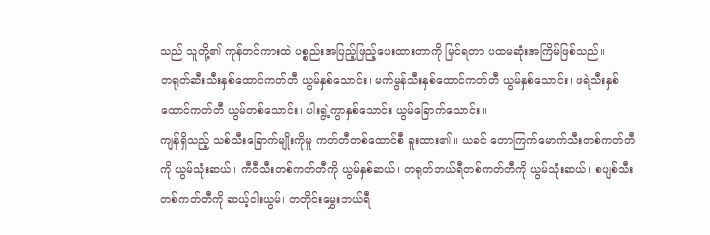သည် သူတို့၏ ကုန်တင်ကားထဲ ပစ္စည်းအပြည့်ဖြည့်ပေးထားတာကို မြင်ရတာ ပထမဆုံးအကြိမ်ဖြစ်သည်။
တရုတ်ဆီးသီးနှစ်ထောင်ကတ်တီ ယွမ်နှစ်သောင်း၊ မက်မွန်သီးနှစ်ထောင်ကတ်တီ ယွမ်နှစ်သောင်း၊ ဖရဲသီးနှစ်ထောင်ကတ်တီ ယွမ်တစ်သောင်း၊ ပါးရွဲ့ကွာနှစ်သောင်း ယွမ်ခြောက်သောင်း။
ကျန်ရှိသည့် သစ်သီးခြောက်မျိုးကိုမူ ကတ်တီတစ်ထောင်စီ ခူးထား၏။ ယခင် တောကြက်မောက်သီးတစ်ကတ်တီကို ယွမ်သုံးဆယ်၊ ကီဝီသီးတစ်ကတ်တီကို ယွမ်နှစ်ဆယ်၊ တရုတ်ဘယ်ရီတစ်ကတ်တီကို ယွမ်သုံးဆယ်၊ စပျစ်သီးတစ်ကတ်တီကို ဆယ့်ငါးယွမ်၊ တတိုင်းမွှေးဘယ်ရီ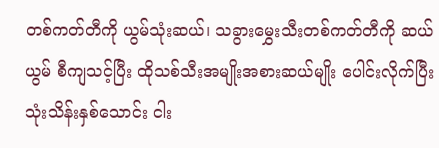တစ်ကတ်တီကို ယွမ်သုံးဆယ်၊ သခွားမွှေးသီးတစ်ကတ်တီကို ဆယ်ယွမ် စီကျသင့်ပြီး ထိုသစ်သီးအမျိုးအစားဆယ်မျိုး ပေါင်းလိုက်ပြီး သုံးသိန်းနှစ်သောင်း ငါး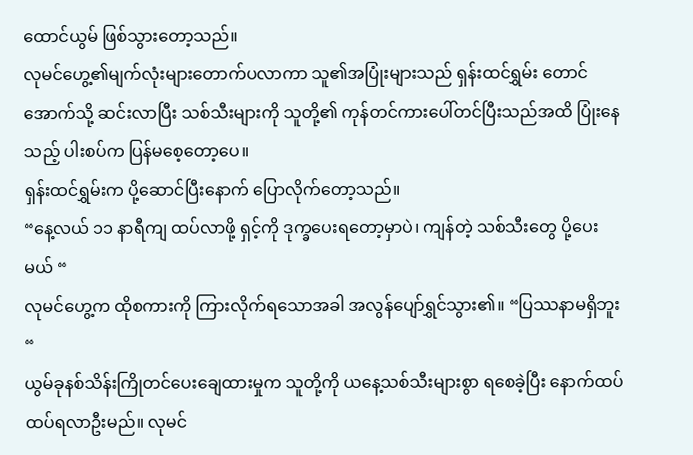ထောင်ယွမ် ဖြစ်သွားတော့သည်။
လုမင်ဟွေ့၏မျက်လုံးများတောက်ပလာကာ သူ၏အပြုံးများသည် ရှန်းထင်ရွှမ်း တောင်အောက်သို့ ဆင်းလာပြီး သစ်သီးများကို သူတို့၏ ကုန်တင်ကားပေါ်တင်ပြီးသည်အထိ ပြုံးနေသည့် ပါးစပ်က ပြန်မစေ့တော့ပေ။
ရှန်းထင်ရွှမ်းက ပို့ဆောင်ပြီးနောက် ပြောလိုက်တော့သည်။
“နေ့လယ် ၁၁ နာရီကျ ထပ်လာဖို့ ရှင့်ကို ဒုက္ခပေးရတော့မှာပဲ၊ ကျန်တဲ့ သစ်သီးတွေ ပို့ပေးမယ် “
လုမင်ဟွေ့က ထိုစကားကို ကြားလိုက်ရသောအခါ အလွန်ပျော်ရွှင်သွား၏။ “ပြဿနာမရှိဘူး “
ယွမ်ခုနစ်သိန်းကြိုတင်ပေးချေထားမှုက သူတို့ကို ယနေ့သစ်သီးများစွာ ရစေခဲ့ပြီး နောက်ထပ် ထပ်ရလာဦးမည်။ လုမင်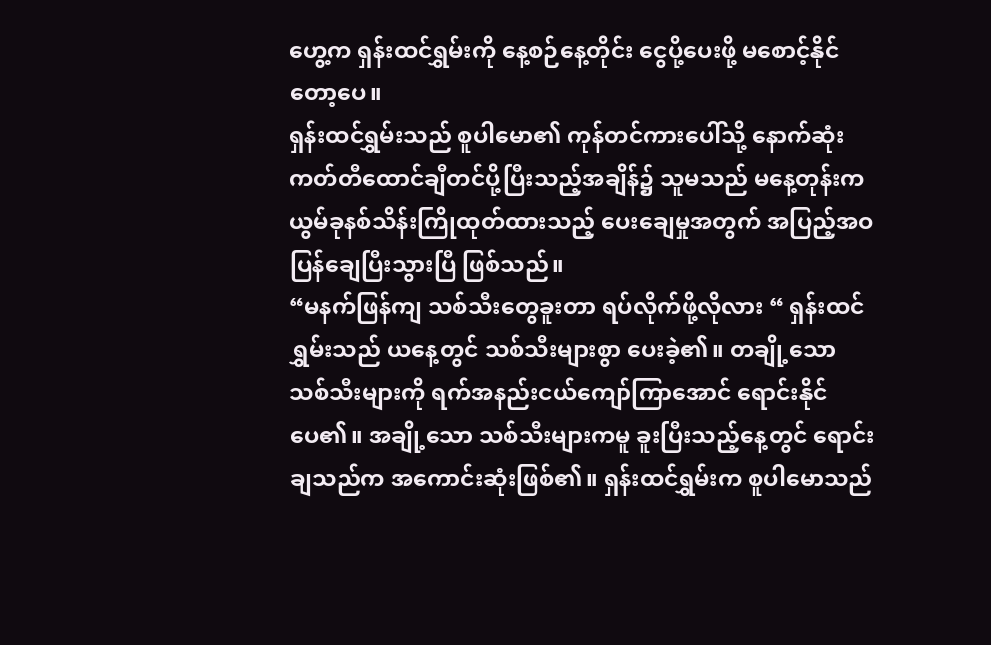ဟွေ့က ရှန်းထင်ရွှမ်းကို နေ့စဉ်နေ့တိုင်း ငွေပို့ပေးဖို့ မစောင့်နိုင်တော့ပေ။
ရှန်းထင်ရွှမ်းသည် စူပါမော၏ ကုန်တင်ကားပေါ်သို့ နောက်ဆုံးကတ်တီထောင်ချီတင်ပို့ပြီးသည့်အချိန်၌ သူမသည် မနေ့တုန်းက ယွမ်ခုနစ်သိန်းကြိုထုတ်ထားသည့် ပေးချေမှုအတွက် အပြည့်အဝ ပြန်ချေပြီးသွားပြီ ဖြစ်သည်။
“မနက်ဖြန်ကျ သစ်သီးတွေခူးတာ ရပ်လိုက်ဖို့လိုလား “ ရှန်းထင်ရွှမ်းသည် ယနေ့တွင် သစ်သီးများစွာ ပေးခဲ့၏။ တချို့သော သစ်သီးများကို ရက်အနည်းငယ်ကျော်ကြာအောင် ရောင်းနိုင်ပေ၏။ အချို့သော သစ်သီးများကမူ ခူးပြီးသည့်နေ့တွင် ရောင်းချသည်က အကောင်းဆုံးဖြစ်၏။ ရှန်းထင်ရွှမ်းက စူပါမောသည်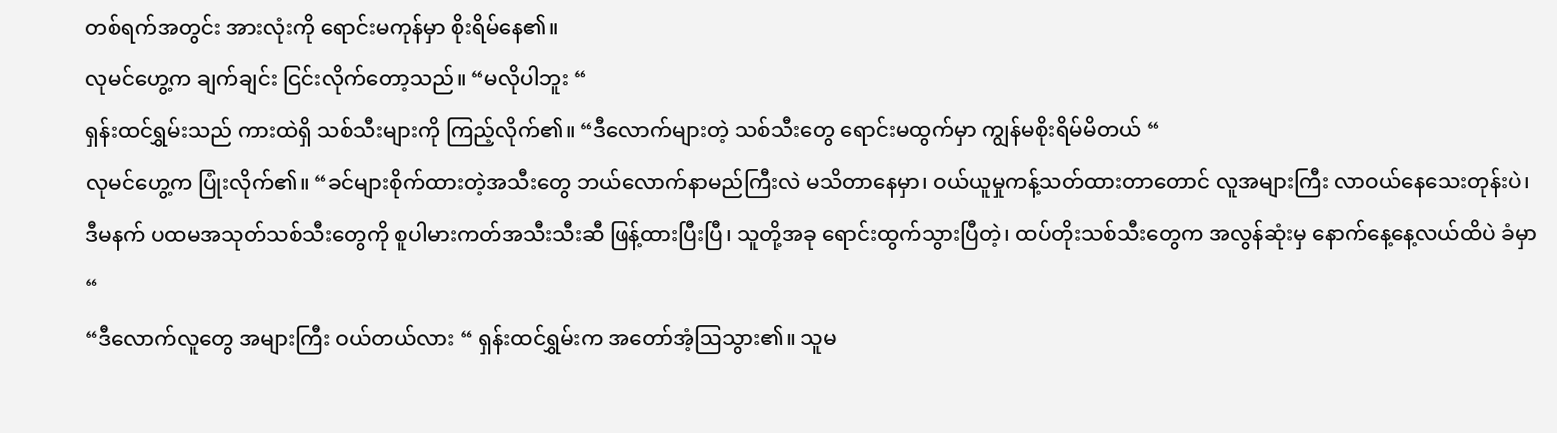တစ်ရက်အတွင်း အားလုံးကို ရောင်းမကုန်မှာ စိုးရိမ်နေ၏။
လုမင်ဟွေ့က ချက်ချင်း ငြင်းလိုက်တော့သည်။ “မလိုပါဘူး “
ရှန်းထင်ရွှမ်းသည် ကားထဲရှိ သစ်သီးများကို ကြည့်လိုက်၏။ “ဒီလောက်များတဲ့ သစ်သီးတွေ ရောင်းမထွက်မှာ ကျွန်မစိုးရိမ်မိတယ် “
လုမင်ဟွေ့က ပြုံးလိုက်၏။ “ခင်များစိုက်ထားတဲ့အသီးတွေ ဘယ်လောက်နာမည်ကြီးလဲ မသိတာနေမှာ၊ ဝယ်ယူမှုကန့်သတ်ထားတာတောင် လူအများကြီး လာဝယ်နေသေးတုန်းပဲ၊ ဒီမနက် ပထမအသုတ်သစ်သီးတွေကို စူပါမားကတ်အသီးသီးဆီ ဖြန့်ထားပြီးပြီ၊ သူတို့အခု ရောင်းထွက်သွားပြီတဲ့၊ ထပ်တိုးသစ်သီးတွေက အလွန်ဆုံးမှ နောက်နေ့နေ့လယ်ထိပဲ ခံမှာ “
“ဒီလောက်လူတွေ အများကြီး ဝယ်တယ်လား “ ရှန်းထင်ရွှမ်းက အတော်အံ့ဩသွား၏။ သူမ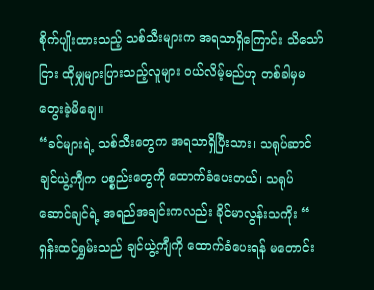စိုက်ပျိုးထားသည့် သစ်သီးများက အရသာရှိကြောင်း သိသော်ငြား ထိုမျှများပြားသည့်လူများ ဝယ်လိမ့်မည်ဟု တစ်ခါမှမတွေးခဲ့မိချေ။
“ခင်များရဲ့ သစ်သီးတွေက အရသာရှိပြီးသား၊ သရုပ်ဆာင်ချင်ယွဲ့ကျီက ပစ္စည်းတွေကို ထောက်ခံပေးတယ်၊ သရုပ်ဆောင်ချင်ရဲ့ အရည်အချင်းကလည်း ခိုင်မာလွန်းသကိုး “
ရှန်းထင်ရွှမ်းသည် ချင်ယွဲ့ကျီကို ထောက်ခံပေးရန် မတောင်း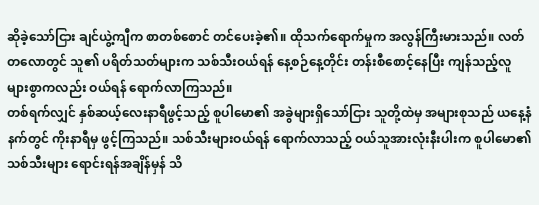ဆိုခဲ့သော်ငြား ချင်ယွဲ့ကျီက စာတစ်စောင် တင်ပေးခဲ့၏။ ထိုသက်ရောက်မှုက အလွန်ကြီးမားသည်။ လတ်တလောတွင် သူ၏ ပရိတ်သတ်များက သစ်သီးဝယ်ရန် နေ့စဉ်နေ့တိုင်း တန်းစီစောင့်နေပြီး ကျန်သည့်လူများစွာကလည်း ဝယ်ရန် ရောက်လာကြသည်။
တစ်ရက်လျှင် နှစ်ဆယ့်လေးနာရီဖွင့်သည့် စူပါမော၏ အခွဲများရှိသော်ငြား သူတို့ထဲမှ အများစုသည် ယနေ့နံနက်တွင် ကိုးနာရီမှ ဖွင့်ကြသည်။ သစ်သီးများဝယ်ရန် ရောက်လာသည့် ဝယ်သူအားလုံးနီးပါးက စူပါမော၏ သစ်သီးများ ရောင်းရန်အချိန်မှန် သိ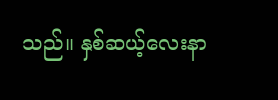သည်။ နှစ်ဆယ့်လေးနာ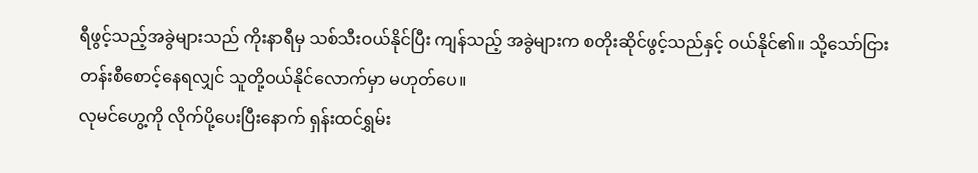ရီဖွင့်သည့်အခွဲများသည် ကိုးနာရီမှ သစ်သီးဝယ်နိုင်ပြီး ကျန်သည့် အခွဲများက စတိုးဆိုင်ဖွင့်သည်နှင့် ဝယ်နိုင်၏။ သို့သော်ငြား တန်းစီစောင့်နေရလျှင် သူတို့ဝယ်နိုင်လောက်မှာ မဟုတ်ပေ။
လုမင်ဟွေ့ကို လိုက်ပို့ပေးပြီးနောက် ရှန်းထင်ရွှမ်း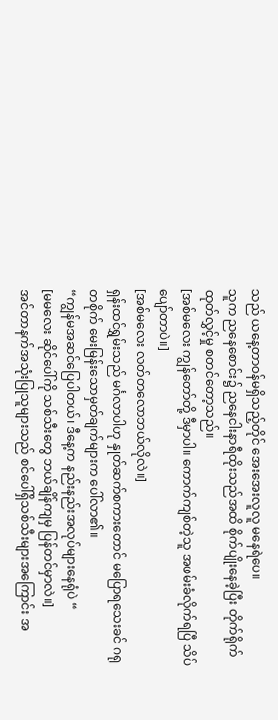သည် ယနေ့တာဝန်မရှိသည့်တိုင် အေးအေးလူလူ မနေရဲပေ။
သူက ညနေစောင်း၌ ညနေငါးနာရီထိုးသည်အထိ စိုက်ပျိုးနေခဲ့ပြီး တိုက်ရိုက်ထုတ်လွှင့်မှု စတင်တော့သည်။
[အစ်မလေး ကျွန်တော်တို့ ဒီမှာပါ။ ကောက်ကျစ်တဲ့သူ အဖမ်းခံလိုက်ရပြီ သိပ်ပျော်တာပဲ။]
[အစ်မလေး လတ်တလောဘယ်လိုလဲ။]
ရှန်းထင်ရွှမ်းသည် မင်္ဂလာပါဟု နှုတ်ဆက်စကားတောင် မပြောရသေးခင် ဂရုတစိုက် မေးမြန်းသောမှတ်ချက်များက ပေါ်လာ၏။
“ကျွန်မအဆင်ပြေပါတယ်၊ ဒီနေ့က နည်းနည်းအလုပ်များနေရုံပဲ “
[မမလေး ဆိုင်ပေါ်ကို သစ်သီးတွေ ဘယ်ချိန်ကျမှ ပြန်တင်မှာလဲ။]
အင်တာနက်အသုံးပြုသူများသည် စင်ပေါ်ရှိသစ်သီးများအကြောင်း အ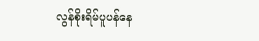လွန်စိုးရိမ်ပူပန်နေ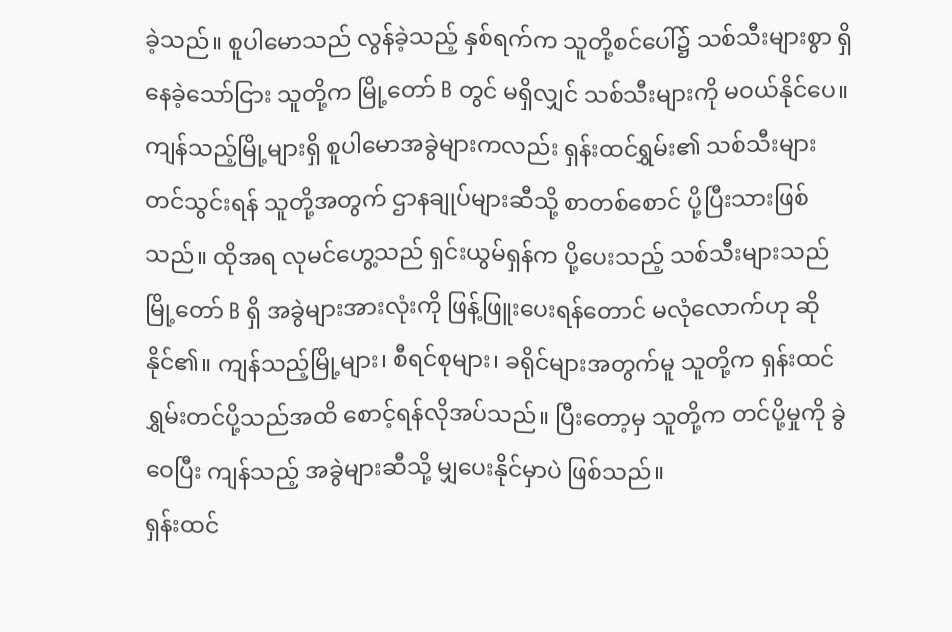ခဲ့သည်။ စူပါမောသည် လွန်ခဲ့သည့် နှစ်ရက်က သူတို့စင်ပေါ်၌ သစ်သီးများစွာ ရှိနေခဲ့သော်ငြား သူတို့က မြို့တော် B တွင် မရှိလျှင် သစ်သီးများကို မဝယ်နိုင်ပေ။
ကျန်သည့်မြို့များရှိ စူပါမောအခွဲများကလည်း ရှန်းထင်ရွှမ်း၏ သစ်သီးများ တင်သွင်းရန် သူတို့အတွက် ဌာနချုပ်များဆီသို့ စာတစ်စောင် ပို့ပြီးသားဖြစ်သည်။ ထိုအရ လုမင်ဟွေ့သည် ရှင်းယွမ်ရှန်က ပို့ပေးသည့် သစ်သီးများသည် မြို့တော် B ရှိ အခွဲများအားလုံးကို ဖြန့်ဖြူးပေးရန်တောင် မလုံလောက်ဟု ဆိုနိုင်၏။ ကျန်သည့်မြို့များ၊ စီရင်စုများ၊ ခရိုင်များအတွက်မူ သူတို့က ရှန်းထင်ရွှမ်းတင်ပို့သည်အထိ စောင့်ရန်လိုအပ်သည်။ ပြီးတော့မှ သူတို့က တင်ပို့မှုကို ခွဲဝေပြီး ကျန်သည့် အခွဲများဆီသို့ မျှပေးနိုင်မှာပဲ ဖြစ်သည်။
ရှန်းထင်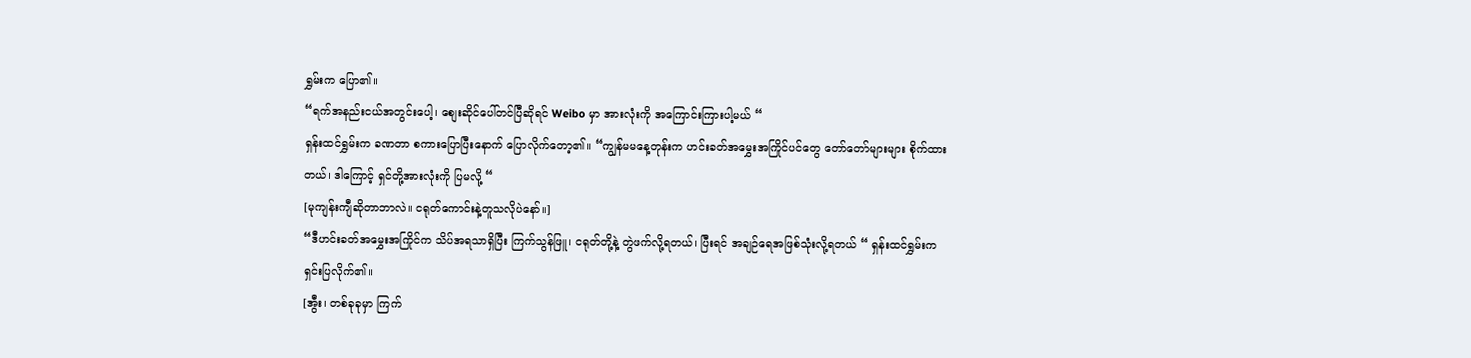ရွှမ်းက ပြော၏။
“ရက်အနည်းငယ်အတွင်းပေါ့၊ စျေးဆိုင်ပေါ်တင်ပြီဆိုရင် Weibo မှာ အားလုံးကို အကြောင်းကြားပါ့မယ် “
ရှန်းထင်ရွှမ်းက ခဏတာ စကားပြောပြီးနောက် ပြောလိုက်တော့၏။ “ကျွန်မမနေ့တုန်းက ဟင်းခတ်အမွှေးအကြိုင်ပင်တွေ တော်တော်များများ စိုက်ထားတယ်၊ ဒါကြောင့် ရှင်တို့အားလုံးကို ပြမလို့ “
[မုကျန်းကျီဆိုတာဘာလဲ။ ငရုတ်ကောင်းနဲ့တူသလိုပဲနော်။]
“ဒီဟင်းခတ်အမွှေးအကြိုင်က သိပ်အရသာရှိပြီး ကြက်သွန်ဖြူ၊ ငရုတ်တို့နဲ့ တွဲဖက်လို့ရတယ်၊ ပြီးရင် အချဉ်ရေအဖြစ်သုံးလို့ရတယ် “ ရှန်းထင်ရွှမ်းက ရှင်းပြလိုက်၏။
[အွီး၊ တစ်ခုခုမှာ ကြက်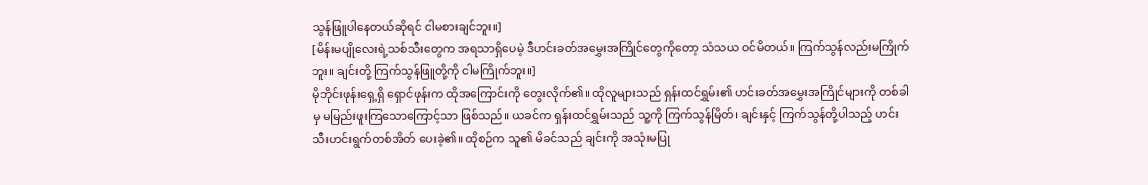သွန်ဖြူပါနေတယ်ဆိုရင် ငါမစားချင်ဘူး။]
[မိန်းမပျိုလေးရဲ့သစ်သီးတွေက အရသာရှိပေမဲ့ ဒီဟင်းခတ်အမွှေးအကြိုင်တွေကိုတော့ သံသယ ဝင်မိတယ်။ ကြက်သွန်လည်းမကြိုက်ဘူး။ ချင်းတို့ ကြက်သွန်ဖြူတို့ကို ငါမကြိုက်ဘူး။]
မိုဘိုင်းဖုန်းရှေ့ရှိ ရှောင်ဖုန်းက ထိုအကြောင်းကို တွေးလိုက်၏။ ထိုလူများသည် ရှန်းထင်ရွှမ်း၏ ဟင်းခတ်အမွှေးအကြိုင်များကို တစ်ခါမှ မမြည်းဖူးကြသောကြောင့်သာ ဖြစ်သည်။ ယခင်က ရှန်းထင်ရွှမ်းသည် သူ့ကို ကြက်သွန်မြိတ်၊ ချင်းနှင့် ကြက်သွန်တို့ပါသည့် ဟင်းသီးဟင်းရွက်တစ်အိတ် ပေးခဲ့၏။ ထိုစဉ်က သူ၏ မိခင်သည် ချင်းကို အသုံးမပြု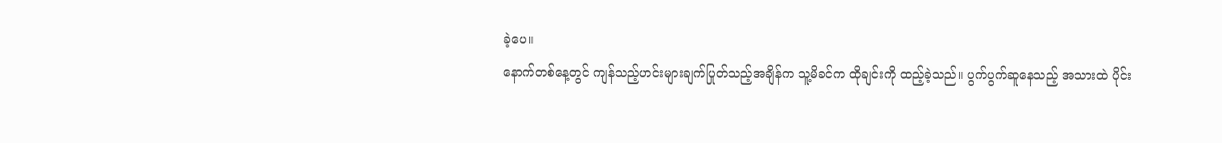ခဲ့ပေ။
နောက်တစ်နေ့တွင် ကျန်သည့်ဟင်းများချက်ပြုတ်သည့်အချိန်က သူ့မိခင်က ထိုချင်းကို ထည့်ခဲ့သည်။ ပွက်ပွက်ဆူနေသည့် အသားထဲ ပိုင်း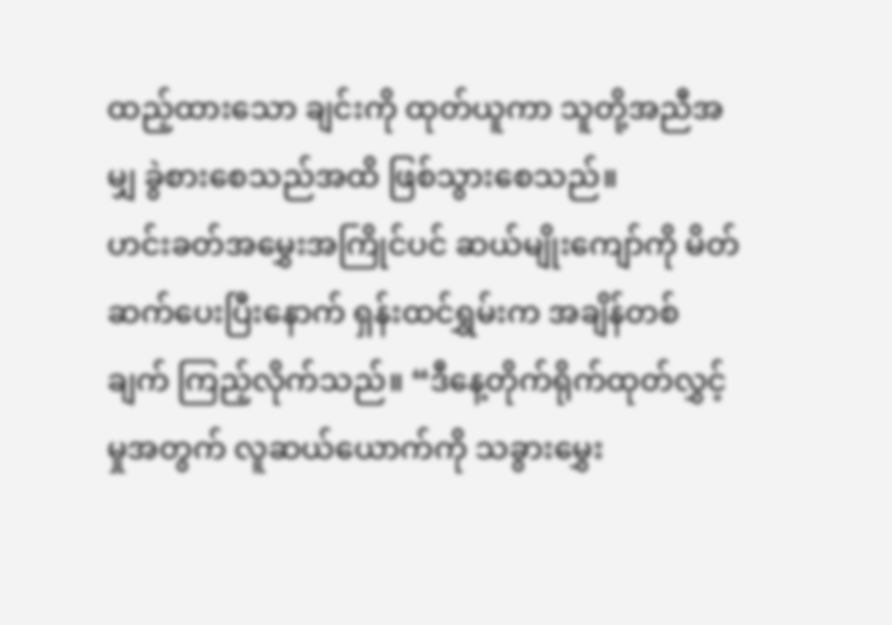ထည့်ထားသော ချင်းကို ထုတ်ယူကာ သူတို့အညီအမျှ ခွဲစားစေသည်အထိ ဖြစ်သွားစေသည်။
ဟင်းခတ်အမွှေးအကြိုင်ပင် ဆယ်မျိုးကျော်ကို မိတ်ဆက်ပေးပြီးနောက် ရှန်းထင်ရွှမ်းက အချိန်တစ်ချက် ကြည့်လိုက်သည်။ “ဒီနေ့တိုက်ရိုက်ထုတ်လွှင့်မှုအတွက် လူဆယ်ယောက်ကို သခွားမွှေး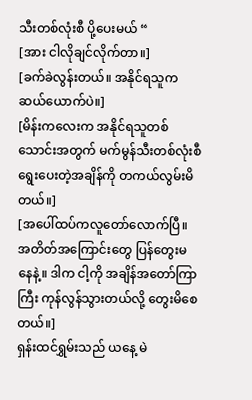သီးတစ်လုံးစီ ပို့ပေးမယ် “
[အား ငါလိုချင်လိုက်တာ။]
[ခက်ခဲလွန်းတယ်။ အနိုင်ရသူက ဆယ်ယောက်ပဲ။]
[မိန်းကလေးက အနိုင်ရသူတစ်သောင်းအတွက် မက်မွန်သီးတစ်လုံးစီ ရွေးပေးတဲ့အချိန်ကို တကယ်လွမ်းမိတယ်။]
[အပေါ်ထပ်ကလူတော်လောက်ပြီ။ အတိတ်အကြောင်းတွေ ပြန်တွေးမနေနဲ့။ ဒါက ငါ့ကို အချိန်အတော်ကြာကြီး ကုန်လွန်သွားတယ်လို့ တွေးမိစေတယ်။]
ရှန်းထင်ရွှမ်းသည် ယနေ့ မဲ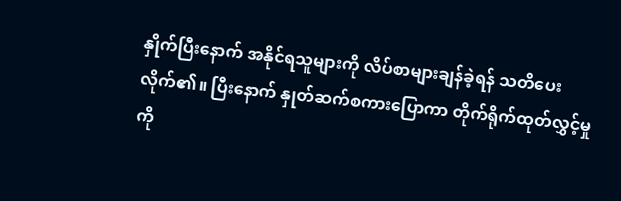နှိုက်ပြီးနောက် အနိုင်ရသူများကို လိပ်စာများချန်ခဲ့ရန် သတိပေးလိုက်၏။ ပြီးနောက် နှုတ်ဆက်စကားပြောကာ တိုက်ရိုက်ထုတ်လွှင့်မှုကို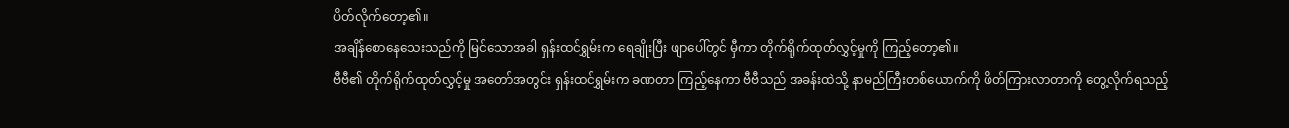ပိတ်လိုက်တော့၏။
အချိန်စောနေသေးသည်ကို မြင်သောအခါ ရှန်းထင်ရွှမ်းက ရေချိုးပြီး ဖျာပေါ်တွင် မှီကာ တိုက်ရိုက်ထုတ်လွှင့်မှုကို ကြည့်တော့၏။
ဗီဗီ၏ တိုက်ရိုက်ထုတ်လွှင့်မှု အတော်အတွင်း ရှန်းထင်ရွှမ်းက ခဏတာ ကြည့်နေကာ ဗီဗီသည် အခန်းထဲသို့ နာမည်ကြီးတစ်ယောက်ကို ဖိတ်ကြားလာတာကို တွေ့လိုက်ရသည့်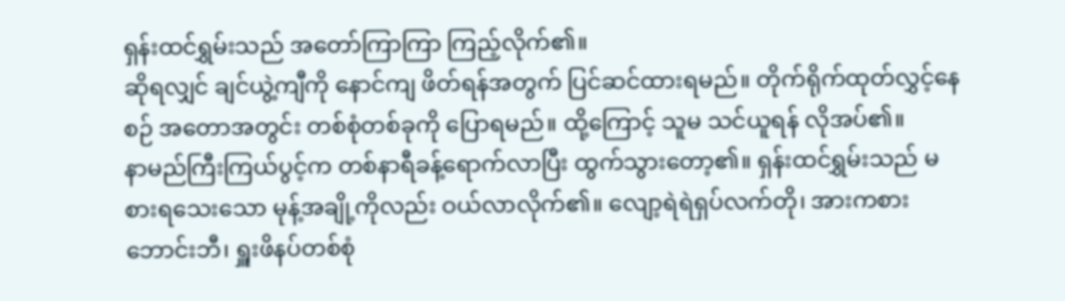ရှန်းထင်ရွှမ်းသည် အတော်ကြာကြာ ကြည့်လိုက်၏။
ဆိုရလျှင် ချင်ယွဲ့ကျီကို နောင်ကျ ဖိတ်ရန်အတွက် ပြင်ဆင်ထားရမည်။ တိုက်ရိုက်ထုတ်လွှင့်နေစဉ် အတောအတွင်း တစ်စုံတစ်ခုကို ပြောရမည်။ ထို့ကြောင့် သူမ သင်ယူရန် လိုအပ်၏။
နာမည်ကြီးကြယ်ပွင့်က တစ်နာရီခန့်ရောက်လာပြီး ထွက်သွားတော့၏။ ရှန်းထင်ရွှမ်းသည် မစားရသေးသော မုန့်အချို့ကိုလည်း ဝယ်လာလိုက်၏။ လျော့ရဲရဲရှပ်လက်တို၊ အားကစားဘောင်းဘီ၊ ရှူးဖိနပ်တစ်စုံ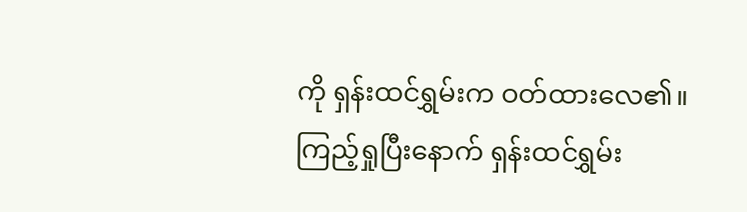ကို ရှန်းထင်ရွှမ်းက ဝတ်ထားလေ၏။ ကြည့်ရှုပြီးနောက် ရှန်းထင်ရွှမ်း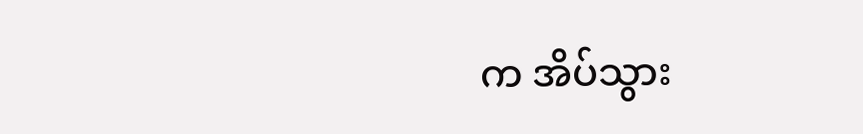က အိပ်သွား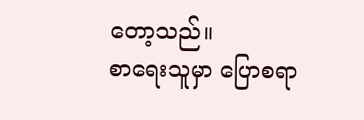တော့သည်။
စာရေးသူမှာ ပြောစရာ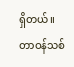ရှိတယ်။
တာဝန်သစ်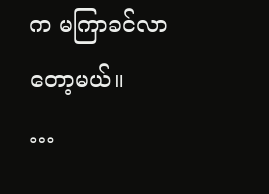က မကြာခင်လာတော့မယ်။
…